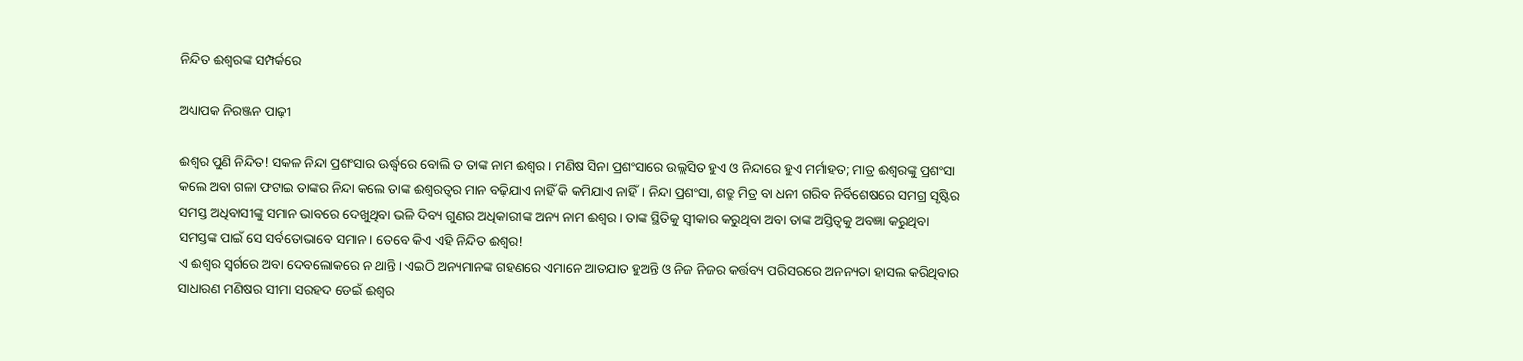ନିନ୍ଦିତ ଈଶ୍ୱରଙ୍କ ସମ୍ପର୍କରେ

ଅଧ୍ୟାପକ ନିରଞ୍ଜନ ପାଢ଼ୀ

ଈଶ୍ୱର ପୁଣି ନିନ୍ଦିତ! ସକଳ ନିନ୍ଦା ପ୍ରଶଂସାର ଊର୍ଦ୍ଧ୍ୱରେ ବୋଲି ତ ତାଙ୍କ ନାମ ଈଶ୍ୱର। ମଣିଷ ସିନା ପ୍ରଶଂସାରେ ଉଲ୍ଲସିତ ହୁଏ ଓ ନିନ୍ଦାରେ ହୁଏ ମର୍ମାହତ; ମାତ୍ର ଈଶ୍ୱରଙ୍କୁ ପ୍ରଶଂସା କଲେ ଅବା ଗଳା ଫଟାଇ ତାଙ୍କର ନିନ୍ଦା କଲେ ତାଙ୍କ ଈଶ୍ୱରତ୍ୱର ମାନ ବଢ଼ିଯାଏ ନାହିଁ କି କମିଯାଏ ନାହିଁ। ନିନ୍ଦା ପ୍ରଶଂସା, ଶତ୍ରୁ ମିତ୍ର ବା ଧନୀ ଗରିବ ନିର୍ବିଶେଷରେ ସମଗ୍ର ସୃଷ୍ଟିର ସମସ୍ତ ଅଧିବାସୀଙ୍କୁ ସମାନ ଭାବରେ ଦେଖୁଥିବା ଭଳି ଦିବ୍ୟ ଗୁଣର ଅଧିକାରୀଙ୍କ ଅନ୍ୟ ନାମ ଈଶ୍ୱର। ତାଙ୍କ ସ୍ଥିତିକୁ ସ୍ବୀକାର କରୁଥିବା ଅବା ତାଙ୍କ ଅସ୍ତିତ୍ୱକୁ ଅବଜ୍ଞା କରୁଥିବା ସମସ୍ତଙ୍କ ପାଇଁ ସେ ସର୍ବତୋଭାବେ ସମାନ। ତେବେ କିଏ ଏହି ନିନ୍ଦିତ ଈଶ୍ୱର!
ଏ ଈଶ୍ୱର ସ୍ବର୍ଗରେ ଅବା ଦେବଲୋକରେ ନ ଥାନ୍ତି। ଏଇଠି ଅନ୍ୟମାନଙ୍କ ଗହଣରେ ଏମାନେ ଆତଯାତ ହୁଅନ୍ତି ଓ ନିଜ ନିଜର କର୍ତ୍ତବ୍ୟ ପରିସରରେ ଅନନ୍ୟତା ହାସଲ କରିଥିବାର ସାଧାରଣ ମଣିଷର ସୀମା ସରହଦ ଡେଇଁ ଈଶ୍ୱର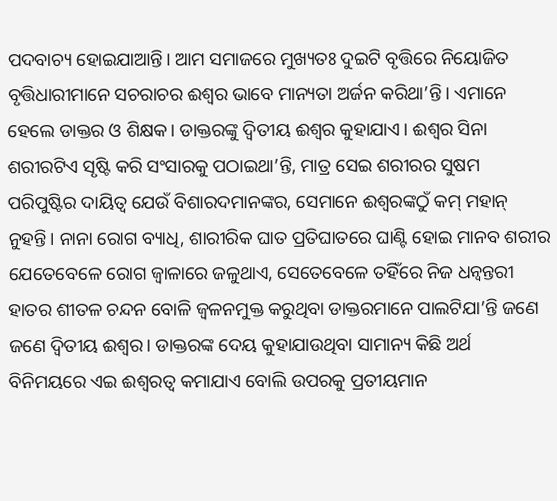ପଦବାଚ୍ୟ ହୋଇଯାଆନ୍ତି। ଆମ ସମାଜରେ ମୁଖ୍ୟତଃ ଦୁଇଟି ବୃତ୍ତିରେ ନିୟୋଜିତ ବୃତ୍ତିଧାରୀମାନେ ସଚରାଚର ଈଶ୍ୱର ଭାବେ ମାନ୍ୟତା ଅର୍ଜନ କରିଥା’ନ୍ତି। ଏମାନେ ହେଲେ ଡାକ୍ତର ଓ ଶିକ୍ଷକ। ଡାକ୍ତରଙ୍କୁ ଦ୍ୱିତୀୟ ଈଶ୍ୱର କୁହାଯାଏ। ଈଶ୍ୱର ସିନା ଶରୀରଟିଏ ସୃଷ୍ଟି କରି ସଂସାରକୁ ପଠାଇଥା’ନ୍ତି, ମାତ୍ର ସେଇ ଶରୀରର ସୁଷମ ପରିପୁଷ୍ଟିର ଦାୟିତ୍ୱ ଯେଉଁ ବିଶାରଦମାନଙ୍କର, ସେମାନେ ଈଶ୍ୱରଙ୍କଠୁଁ କମ୍‌ ମହାନ୍‌ ନୁହନ୍ତି। ନାନା ରୋଗ ବ୍ୟାଧି, ଶାରୀରିକ ଘାତ ପ୍ରତିଘାତରେ ଘାଣ୍ଟି ହୋଇ ମାନବ ଶରୀର ଯେତେବେଳେ ରୋଗ ଜ୍ୱାଳାରେ ଜଳୁଥାଏ, ସେତେବେଳେ ତହିଁରେ ନିଜ ଧନ୍ବନ୍ତରୀ ହାତର ଶୀତଳ ଚନ୍ଦନ ବୋଳି ଜ୍ୱଳନମୁକ୍ତ କରୁଥିବା ଡାକ୍ତରମାନେ ପାଲଟିଯା’ନ୍ତି ଜଣେ ଜଣେ ଦ୍ୱିତୀୟ ଈଶ୍ୱର। ଡାକ୍ତରଙ୍କ ଦେୟ କୁହାଯାଉଥିବା ସାମାନ୍ୟ କିଛି ଅର୍ଥ ବିନିମୟରେ ଏଇ ଈଶ୍ୱରତ୍ୱ କମାଯାଏ ବୋଲି ଉପରକୁ ପ୍ରତୀୟମାନ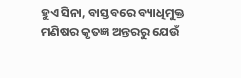ହୁଏ ସିନା, ବାସ୍ତବରେ ବ୍ୟାଧିମୁକ୍ତ ମଣିଷର କୃତଜ୍ଞ ଅନ୍ତରରୁ ଯେଉଁ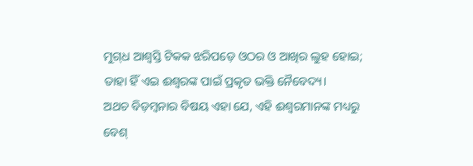ମୁଗ୍‌ଧ ଆଶ୍ୱସ୍ତି ଟିକକ ଝରିପଡ଼େ ଓଠର ଓ ଆଖିର ଲୁହ ହୋଇ; ତାହା ହିଁ ଏଇ ଈଶ୍ୱରଙ୍କ ପାଇଁ ପ୍ରକୃତ ଭକ୍ତି ନୈବେଦ୍ୟ।
ଅଥଚ ବିଡ଼ମ୍ବନାର ବିଷୟ ଏହା ଯେ, ଏହି ଈଶ୍ୱରମାନଙ୍କ ମଧ୍ୟରୁ ବେଶ୍‌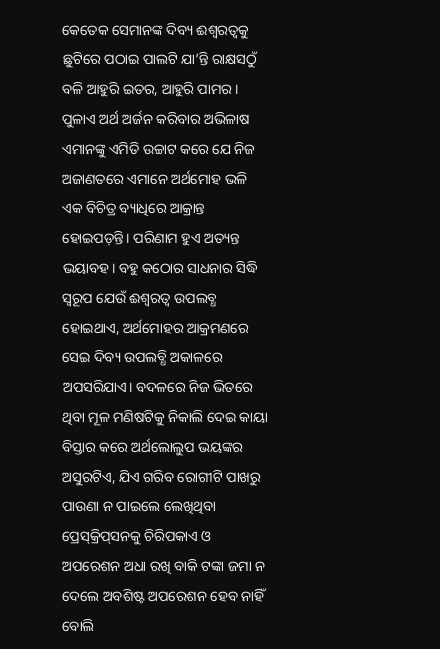କେତେକ ସେମାନଙ୍କ ଦିବ୍ୟ ଈଶ୍ୱରତ୍ୱକୁ ଛୁଟିରେ ପଠାଇ ପାଲଟି ଯା’ନ୍ତି ରାକ୍ଷସଠୁଁ ବଳି ଆହୁରି ଇତର, ଆହୁରି ପାମର। ପୁଳାଏ ଅର୍ଥ ଅର୍ଜନ କରିବାର ଅଭିଳାଷ ଏମାନଙ୍କୁ ଏମିତି ଉଚ୍ଚାଟ କରେ ଯେ ନିଜ ଅଜାଣତରେ ଏମାନେ ଅର୍ଥମୋହ ଭଳି ଏକ ବିଚିତ୍ର ବ୍ୟାଧିରେ ଆକ୍ରାନ୍ତ ହୋଇପଡ଼ନ୍ତି। ପରିଣାମ ହୁଏ ଅତ୍ୟନ୍ତ ଭୟାବହ। ବହୁ କଠୋର ସାଧନାର ସିଦ୍ଧି ସ୍ବରୂପ ଯେଉଁ ଈଶ୍ୱରତ୍ୱ ଉପଲବ୍ଧ ହୋଇଥାଏ, ଅର୍ଥମୋହର ଆକ୍ରମଣରେ ସେଇ ଦିବ୍ୟ ଉପଲବ୍ଧି ଅକାଳରେ ଅପସରିଯାଏ। ବଦଳରେ ନିଜ ଭିତରେ ଥିବା ମୂଳ ମଣିଷଟିକୁ ନିକାଲି ଦେଇ କାୟା ବିସ୍ତାର କରେ ଅର୍ଥଲୋଲୁପ ଭୟଙ୍କର ଅସୁରଟିଏ, ଯିଏ ଗରିବ ରୋଗୀଟି ପାଖରୁ ପାଉଣା ନ ପାଇଲେ ଲେଖିଥିବା ପ୍ରେସ୍‌କ୍ରିପ୍‌ସନକୁ ଚିରିପକାଏ ଓ ଅପରେଶନ ଅଧା ରଖି ବାକି ଟଙ୍କା ଜମା ନ ଦେଲେ ଅବଶିଷ୍ଟ ଅପରେଶନ ହେବ ନାହିଁ ବୋଲି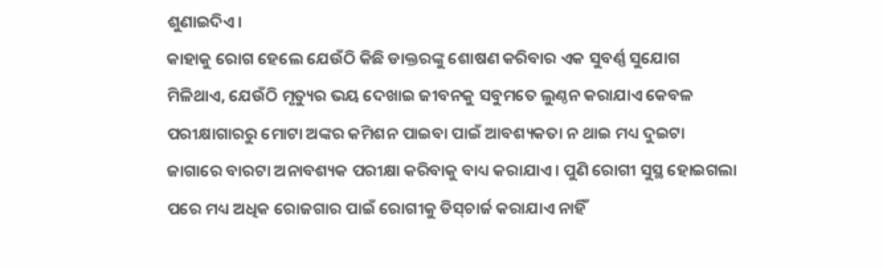ଶୁଣାଇଦିଏ।
କାହାକୁ ରୋଗ ହେଲେ ଯେଉଁଠି କିଛି ଡାକ୍ତରଙ୍କୁ ଶୋଷଣ କରିବାର ଏକ ସୁବର୍ଣ୍ଣ ସୁଯୋଗ ମିଳିଥାଏ, ଯେଉଁଠି ମୃତ୍ୟୁର ଭୟ ଦେଖାଇ ଜୀବନକୁ ସବୁମତେ ଲୁଣ୍ଠନ କରାଯାଏ କେବଳ ପରୀକ୍ଷାଗାରରୁ ମୋଟା ଅଙ୍କର କମିଶନ ପାଇବା ପାଇଁ ଆବଶ୍ୟକତା ନ ଥାଇ ମଧ୍ୟ ଦୁଇଟା ଜାଗାରେ ବାରଟା ଅନାବଶ୍ୟକ ପରୀକ୍ଷା କରିବାକୁ ବାଧ୍ୟ କରାଯାଏ। ପୁଣି ରୋଗୀ ସୁସ୍ଥ ହୋଇଗଲା ପରେ ମଧ୍ୟ ଅଧିକ ରୋଜଗାର ପାଇଁ ରୋଗୀକୁ ଡିସ୍‌ଚାର୍ଜ କରାଯାଏ ନାହିଁ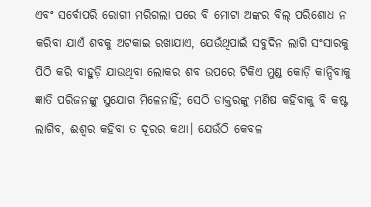ଏବଂ ସର୍ବୋପରି ରୋଗୀ ମରିଗଲା ପରେ ବି ମୋଟା ଅଙ୍କର ବିଲ୍‌ ପରିଶୋଧ ନ କରିବା ଯାଏଁ ଶବକୁ ଅଟକାଇ ରଖାଯାଏ, ଯେଉଁଥିପାଇଁ ସବୁଦିନ ଲାଗି ସଂସାରକୁ ପିଠି କରି ବାହୁଡ଼ି ଯାଉଥିବା ଲୋକର ଶବ ଉପରେ ଟିକିଏ ମୁଣ୍ଡ କୋଡ଼ି କାନ୍ଦିବାକୁ ଜ୍ଞାତି ପରିଜନଙ୍କୁ ସୁଯୋଗ ମିଳେନାହିଁ; ସେଠି ଡାକ୍ତରଙ୍କୁ ମଣିଷ କହିବାକୁ ବି କଷ୍ଟ ଲାଗିବ, ଈଶ୍ୱର କହିବା ତ ଦୂରର କଥା। ଯେଉଁଠି କେବଳ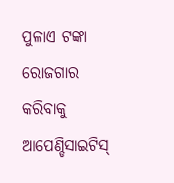ପୁଳାଏ ଟଙ୍କା ରୋଜଗାର କରିବାକୁ ଆପେଣ୍ଡିସାଇଟିସ୍‌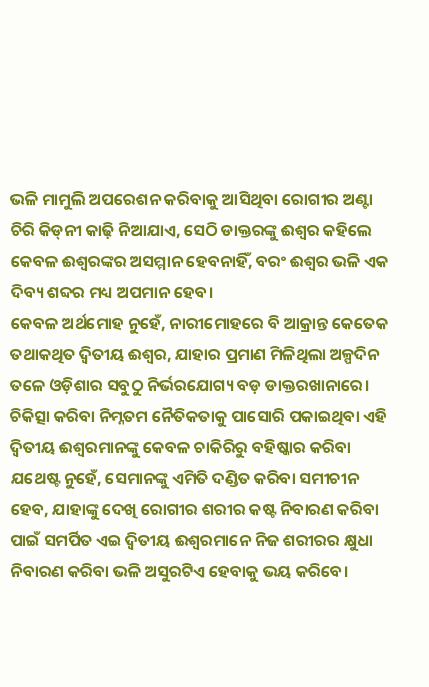ଭଳି ମାମୁଲି ଅପରେଶନ କରିବାକୁ ଆସିଥିବା ରୋଗୀର ଅଣ୍ଟା ଚିରି କିଡ୍‌ନୀ କାଢ଼ି ନିଆଯାଏ, ସେଠି ଡାକ୍ତରଙ୍କୁ ଈଶ୍ୱର କହିଲେ କେବଳ ଈଶ୍ୱରଙ୍କର ଅସମ୍ମାନ ହେବନାହିଁ, ବରଂ ଈଶ୍ୱର ଭଳି ଏକ ଦିବ୍ୟ ଶବ୍ଦର ମଧ୍ୟ ଅପମାନ ହେବ।
କେବଳ ଅର୍ଥମୋହ ନୁହେଁ, ନାରୀମୋହରେ ବି ଆକ୍ରାନ୍ତ କେତେକ ତଥାକଥିତ ଦ୍ୱିତୀୟ ଈଶ୍ୱର, ଯାହାର ପ୍ରମାଣ ମିଳିଥିଲା ଅଳ୍ପଦିନ ତଳେ ଓଡ଼ିଶାର ସବୁଠୁ ନିର୍ଭରଯୋଗ୍ୟ ବଡ଼ ଡାକ୍ତରଖାନାରେ। ଚିକିତ୍ସା କରିବା ନିମ୍ନତମ ନୈତିକତାକୁ ପାସୋରି ପକାଇଥିବା ଏହି ଦ୍ୱିତୀୟ ଈଶ୍ୱରମାନଙ୍କୁ କେବଳ ଚାକିରିରୁ ବହିଷ୍କାର କରିବା ଯଥେଷ୍ଟ ନୁହେଁ, ସେମାନଙ୍କୁ ଏମିତି ଦଣ୍ଡିତ କରିବା ସମୀଚୀନ ହେବ, ଯାହାଙ୍କୁ ଦେଖି ରୋଗୀର ଶରୀର କଷ୍ଟ ନିବାରଣ କରିବା ପାଇଁ ସମର୍ପିତ ଏଇ ଦ୍ୱିତୀୟ ଈଶ୍ୱରମାନେ ନିଜ ଶରୀରର କ୍ଷୁଧା ନିବାରଣ କରିବା ଭଳି ଅସୁରଟିଏ ହେବାକୁ ଭୟ କରିବେ।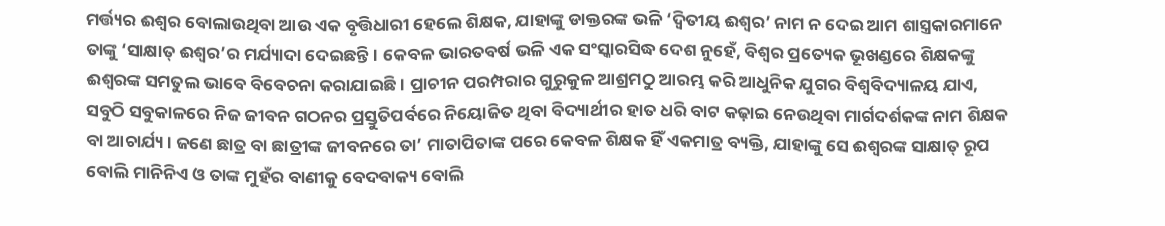ମର୍ତ୍ତ୍ୟର ଈଶ୍ୱର ବୋଲାଉଥିବା ଆଉ ଏକ ବୃତ୍ତିଧାରୀ ହେଲେ ଶିକ୍ଷକ, ଯାହାଙ୍କୁ ଡାକ୍ତରଙ୍କ ଭଳି ‘ଦ୍ୱିତୀୟ ଈଶ୍ୱର’ ନାମ ନ ଦେଇ ଆମ ଶାସ୍ତ୍ରକାରମାନେ ତାଙ୍କୁ ‘ସାକ୍ଷାତ୍‌ ଈଶ୍ୱର’ର ମର୍ଯ୍ୟାଦା ଦେଇଛନ୍ତି। କେବଳ ଭାରତବର୍ଷ ଭଳି ଏକ ସଂସ୍କାରସିଦ୍ଧ ଦେଶ ନୁହେଁ, ବିଶ୍ୱର ପ୍ରତ୍ୟେକ ଭୂଖଣ୍ଡରେ ଶିକ୍ଷକଙ୍କୁ ଈଶ୍ୱରଙ୍କ ସମତୁଲ ଭାବେ ବିବେଚନା କରାଯାଇଛି। ପ୍ରାଚୀନ ପରମ୍ପରାର ଗୁରୁକୁଳ ଆଶ୍ରମଠୁ ଆରମ୍ଭ କରି ଆଧୁନିକ ଯୁଗର ବିଶ୍ୱବିଦ୍ୟାଳୟ ଯାଏ, ସବୁଠି ସବୁକାଳରେ ନିଜ ଜୀବନ ଗଠନର ପ୍ରସ୍ତୁତିପର୍ବରେ ନିୟୋଜିତ ଥିବା ବିଦ୍ୟାର୍ଥୀର ହାତ ଧରି ବାଟ କଢ଼ାଇ ନେଉଥିବା ମାର୍ଗଦର୍ଶକଙ୍କ ନାମ ଶିକ୍ଷକ ବା ଆଚାର୍ଯ୍ୟ। ଜଣେ ଛାତ୍ର ବା ଛାତ୍ରୀଙ୍କ ଜୀବନରେ ତା’ ମାତାପିତାଙ୍କ ପରେ କେବଳ ଶିକ୍ଷକ ହିଁ ଏକମାତ୍ର ବ୍ୟକ୍ତି, ଯାହାଙ୍କୁ ସେ ଈଶ୍ୱରଙ୍କ ସାକ୍ଷାତ୍‌ ରୂପ ବୋଲି ମାନିନିଏ ଓ ତାଙ୍କ ମୁହଁର ବାଣୀକୁ ବେଦବାକ୍ୟ ବୋଲି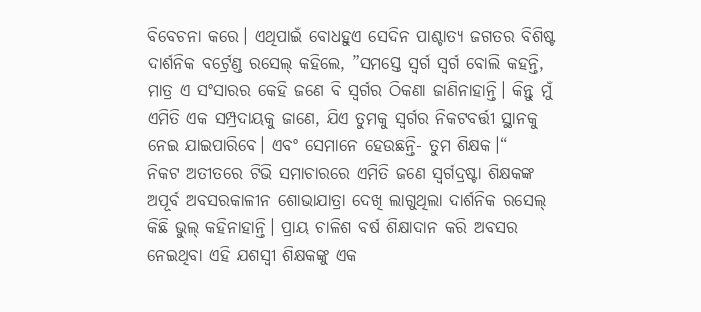ବିବେଚନା କରେ। ଏଥିପାଇଁ ବୋଧହୁଏ ସେଦିନ ପାଶ୍ଚାତ୍ୟ ଜଗତର ବିଶିଷ୍ଟ ଦାର୍ଶନିକ ବର୍ଟ୍ରେଣ୍ଡ ରସେଲ୍‌ କହିଲେ, ”ସମସ୍ତେ ସ୍ବର୍ଗ ସ୍ବର୍ଗ ବୋଲି କହନ୍ତି, ମାତ୍ର ଏ ସଂସାରର କେହି ଜଣେ ବି ସ୍ବର୍ଗର ଠିକଣା ଜାଣିନାହାନ୍ତି। କିନ୍ତୁ ମୁଁ ଏମିତି ଏକ ସମ୍ପ୍ରଦାୟକୁ ଜାଣେ, ଯିଏ ତୁମକୁ ସ୍ବର୍ଗର ନିକଟବର୍ତ୍ତୀ ସ୍ଥାନକୁ ନେଇ ଯାଇପାରିବେ। ଏବଂ ସେମାନେ ହେଉଛନ୍ତି- ତୁମ ଶିକ୍ଷକ।“
ନିକଟ ଅତୀତରେ ଟିଭି ସମାଚାରରେ ଏମିତି ଜଣେ ସ୍ବର୍ଗଦ୍ରଷ୍ଟା ଶିକ୍ଷକଙ୍କ ଅପୂର୍ବ ଅବସରକାଳୀନ ଶୋଭାଯାତ୍ରା ଦେଖି ଲାଗୁଥିଲା ଦାର୍ଶନିକ ରସେଲ୍‌ କିଛି ଭୁଲ୍‌ କହିନାହାନ୍ତି। ପ୍ରାୟ ଚାଳିଶ ବର୍ଷ ଶିକ୍ଷାଦାନ କରି ଅବସର ନେଇଥିବା ଏହି ଯଶସ୍ବୀ ଶିକ୍ଷକଙ୍କୁ ଏକ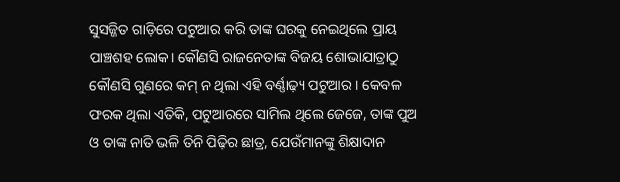ସୁସଜ୍ଜିତ ଗାଡ଼ିରେ ପଟୁଆର କରି ତାଙ୍କ ଘରକୁ ନେଇଥିଲେ ପ୍ରାୟ ପାଞ୍ଚଶହ ଲୋକ। କୌଣସି ରାଜନେତାଙ୍କ ବିଜୟ ଶୋଭାଯାତ୍ରାଠୁ କୌଣସି ଗୁଣରେ କମ୍‌ ନ ଥିଲା ଏହି ବର୍ଣ୍ଣାଢ଼୍ୟ ପଟୁଆର। କେବଳ ଫରକ ଥିଲା ଏତିକି, ପଟୁଆରରେ ସାମିଲ ଥିଲେ ଜେଜେ, ତାଙ୍କ ପୁଅ ଓ ତାଙ୍କ ନାତି ଭଳି ତିନି ପିଢ଼ିର ଛାତ୍ର, ଯେଉଁମାନଙ୍କୁ ଶିକ୍ଷାଦାନ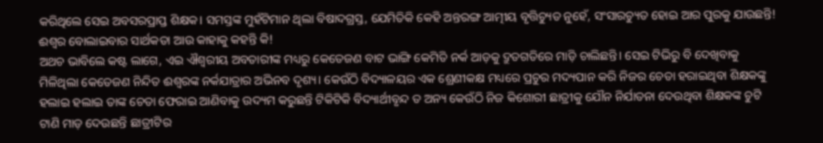କରିଥିଲେ ସେଇ ଅବସରପ୍ରାପ୍ତ ଶିକ୍ଷକ। ସମସ୍ତଙ୍କ ମୁହଁଟିମାନ ଥିଲା ବିଷାଦଗ୍ରସ୍ତ, ଯେମିତିକି କେହି ଅନ୍ତରଙ୍ଗ ଆତ୍ମୀୟ ବୃତ୍ତିଚ୍ୟୁତ ନୁହେଁ, ସଂସାରଚ୍ୟୁତ ହୋଇ ଆର ପୁରକୁ ଯାଉଛନ୍ତି! ଈଶ୍ୱର ବୋଲାଇବାର ସାର୍ଥକତା ଆଉ କାହାକୁ କହନ୍ତି କି!
ଅଥଚ ଭାବିଲେ କଷ୍ଟ ଲାଗେ, ଏଇ ଐଶ୍ୱରୀୟ ଅବତାରୀଙ୍କ ମଧ୍ୟରୁ କେତେଜଣ ବାଟ ଭାଙ୍ଗି କେମିତି ନର୍କ ଆଡ଼କୁ ଦ୍ରୁତଗତିରେ ମାଡ଼ି ଚାଲିଛନ୍ତି। ସେଇ ଟିଭିରୁ ବି ଦେଖିବାକୁ ମିଳିଥିଲା କେତେଜଣ ନିନ୍ଦିତ ଈଶ୍ୱରଙ୍କ ନର୍କଯାତ୍ରାର ଅଭିନବ ଦୃଶ୍ୟ। କେଉଁଠି ବିଦ୍ୟାଳୟର ଏକ ଶ୍ରେଣୀକକ୍ଷ ମଧ୍ୟରେ ପ୍ରଚୁର ମଦ୍ୟପାନ କରି ନିଜର ଚେତା ହରାଇଥିବା ଶିକ୍ଷକଙ୍କୁ ହଲାଇ ହଲାଇ ତାଙ୍କ ଚେତା ଫେରାଇ ଆଣିବାକୁ ଉଦ୍ୟମ କରୁଛନ୍ତି ଟିକିଟିକି ବିଦ୍ୟାର୍ଥୀବୃନ୍ଦ ତ ଅନ୍ୟ କେଉଁଠି ନିଜ କିଶୋରୀ ଛାତ୍ରୀକୁ ଯୌନ ନିର୍ଯାତନା ଦେଉଥିବା ଶିକ୍ଷକଙ୍କ ଚୁଟି ଟାଣି ମାଡ଼ ଦେଉଛନ୍ତି ଛାତ୍ରୀଟିର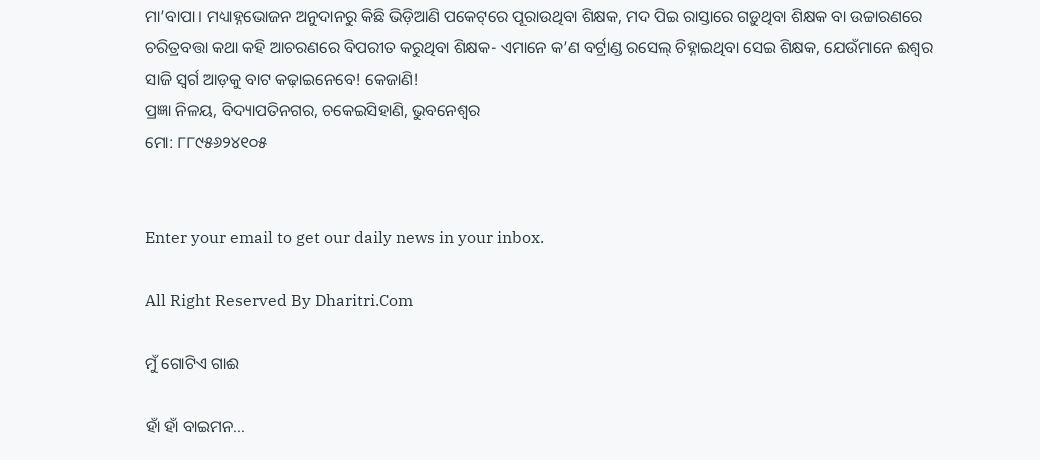ମା’ବାପା। ମଧ୍ୟାହ୍ନଭୋଜନ ଅନୁଦାନରୁ କିଛି ଭିଡ଼ିଆଣି ପକେଟ୍‌ରେ ପୂରାଉଥିବା ଶିକ୍ଷକ, ମଦ ପିଇ ରାସ୍ତାରେ ଗଡ଼ୁଥିବା ଶିକ୍ଷକ ବା ଉଚ୍ଚାରଣରେ ଚରିତ୍ରବତ୍ତା କଥା କହି ଆଚରଣରେ ବିପରୀତ କରୁଥିବା ଶିକ୍ଷକ- ଏମାନେ କ’ଣ ବର୍ଟ୍ରାଣ୍ଡ ରସେଲ୍‌ ଚିହ୍ନାଇଥିବା ସେଇ ଶିକ୍ଷକ, ଯେଉଁମାନେ ଈଶ୍ୱର ସାଜି ସ୍ବର୍ଗ ଆଡ଼କୁ ବାଟ କଢ଼ାଇନେବେ! କେଜାଣି!
ପ୍ରଜ୍ଞା ନିଳୟ, ବିଦ୍ୟାପତିନଗର, ଚକେଇସିହାଣି, ଭୁବନେଶ୍ୱର
ମୋ: ୮୮୯୫୬୨୪୧୦୫


Enter your email to get our daily news in your inbox.

All Right Reserved By Dharitri.Com

ମୁଁ ଗୋଟିଏ ଗାଈ

ହାଁ ହାଁ ବାଇମନ…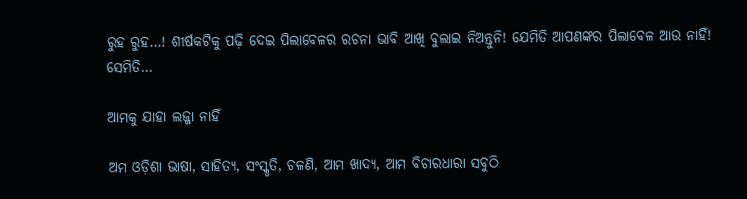ରୁହ ରୁହ…! ଶୀର୍ଷକଟିକୁ ପଢ଼ି ଦେଇ ପିଲାବେଳର ରଚନା ଭାବି ଆଖି ବୁଲାଇ ନିଅନ୍ତୁନି! ଯେମିତି ଆପଣଙ୍କର ପିଲାବେଳ ଆଉ ନାହିଁ! ସେମିତି…

ଆମକୁ ଯାହା ଲଜ୍ଜା ନାହିଁ

ଅମ ଓଡ଼ିଶା ଭାଷା, ସାହିତ୍ୟ, ସଂସ୍କୃତି, ଚଳଣି, ଆମ ଖାଦ୍ୟ, ଆମ ବିଚାରଧାରା ସବୁଠି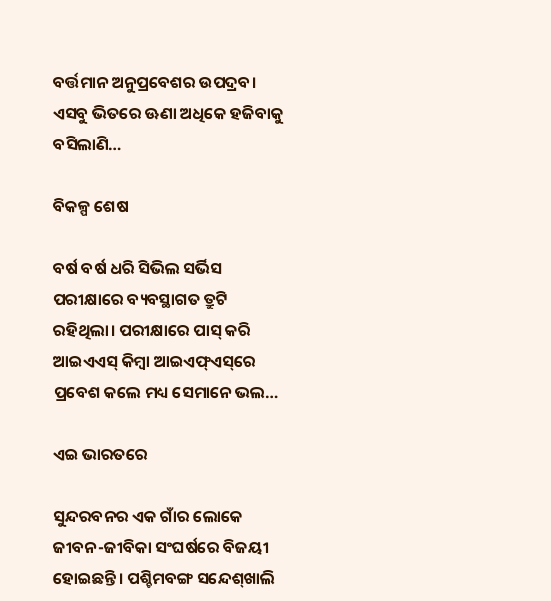ବର୍ତ୍ତମାନ ଅନୁପ୍ରବେଶର ଉପଦ୍ରବ। ଏସବୁ ଭିତରେ ଊଣା ଅଧିକେ ହଜିବାକୁ ବସିଲାଣି…

ବିକଳ୍ପ ଶେଷ

ବର୍ଷ ବର୍ଷ ଧରି ସିଭିଲ ସର୍ଭିସ ପରୀକ୍ଷାରେ ବ୍ୟବସ୍ଥାଗତ ତ୍ରୁଟି ରହିଥିଲା। ପରୀକ୍ଷାରେ ପାସ୍‌ କରି ଆଇଏଏସ୍‌ କିମ୍ବା ଆଇଏଫ୍‌ଏସ୍‌ରେ ପ୍ରବେଶ କଲେ ମଧ୍ୟ ସେମାନେ ଭଲ…

ଏଇ ଭାରତରେ

ସୁନ୍ଦରବନର ଏକ ଗାଁର ଲୋକେ ଜୀବନ-ଜୀବିକା ସଂଘର୍ଷରେ ବିଜୟୀ ହୋଇଛନ୍ତି। ପଶ୍ଚିମବଙ୍ଗ ସନ୍ଦେଶ୍‌ଖାଲି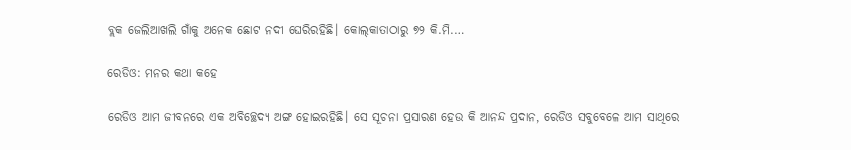ବ୍ଲକ ଜେଲିଆଖଲି ଗାଁକୁ ଅନେକ ଛୋଟ ନଦୀ ଘେରିରହିଛି। କୋଲ୍‌କାତାଠାରୁ ୭୨ କି.ମି.…

ରେଡିଓ: ମନର କଥା କହେ

ରେଡିଓ ଆମ ଜୀବନରେ ଏକ ଅବିଚ୍ଛେଦ୍ୟ ଅଙ୍ଗ ହୋଇରହିଛି। ସେ ସୂଚନା ପ୍ରସାରଣ ହେଉ କି ଆନନ୍ଦ ପ୍ରଦାନ, ରେଡିଓ ସବୁବେଳେ ଆମ ସାଥିରେ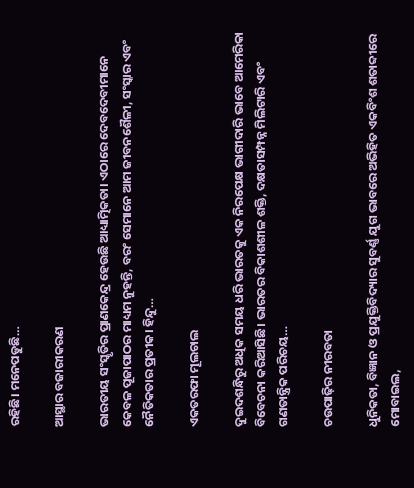ରହିଛି। ମନେପଡୁଛି…

ଆସ୍ଥାର ବଜାରୀକରଣ

ଭାରତୀୟ ସଂସ୍କୃତିର ପ୍ରାଣକେନ୍ଦ୍ର ହେଉଛି ଆଧ୍ୟାତ୍ମିକତା। ଏଠାରେ ଦେବଦେବୀମାନେ କେବଳ ପୂଜାପାଠର ମାଧ୍ୟମ ନୁହନ୍ତି, ବରଂ ସେମାନେ ଆମ ଜୀବନଶୈଳୀ, ସଂସ୍କାର ଏବଂ ନୈତିକତାର ପ୍ରତୀକ। ହିନ୍ଦୁ…

ଏକତରଫା ମୂଲଚାଲ

ଦୁଇଦଶନ୍ଧିରୁ ଅଧିକ ସମୟ ଧରି ଭାରତକୁ ଏକ ନିରପେକ୍ଷ ଭାଗୀଦାରି ଭାବେ ଆମେରିକା ବିବେଚନା କରିଆସିଛି। ଭାରତର ବିକାଶଶୀଳ ଶକ୍ତି, ଦକ୍ଷତାସମ୍ପନ୍ନ ମିଲିଟାରି ଏବଂ ଗଣତାନ୍ତ୍ରିକ ପରିଚୟ…

ଚଉପାଢ଼ିର ନୀରବତା

ଧୁନିକତା, ବିଜ୍ଞାନ ଓ ପ୍ରଯୁକ୍ତିବିଦ୍ୟାର ସୁବର୍ଣ୍ଣ ଯୁଗ ଭାବରେ ଅଭିହିତ ଏକବିଂଶ ଶତାବ୍ଦୀରେ ମୋବାଇଲ,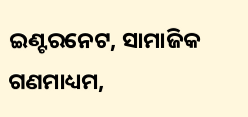ଇଣ୍ଟରନେଟ, ସାମାଜିକ ଗଣମାଧ୍ୟମ,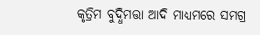କୃତ୍ରିମ ବୁଦ୍ଧିମତ୍ତା ଆଦି ମାଧ୍ୟମରେ ସମଗ୍ର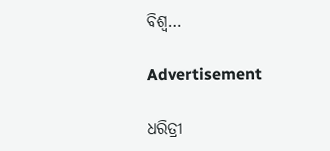ବିଶ୍ୱ…

Advertisement

ଧରିତ୍ରୀ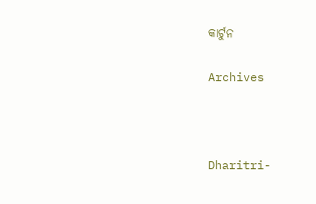କାର୍ଟୁନ

Archives



Dharitri-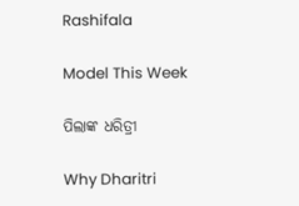Rashifala

Model This Week

ପିଲାଙ୍କ ଧରିତ୍ରୀ

Why Dharitri